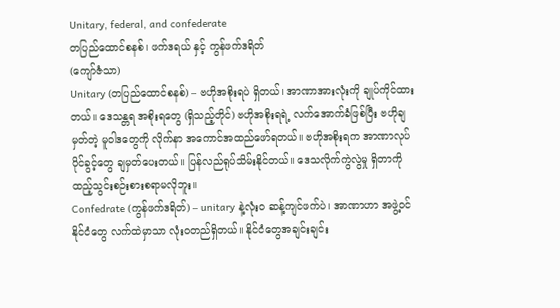Unitary, federal, and confederate
တပြည်ထောင်စနစ်၊ ဖက်ဒရယ် နှင့် ကွန်ဖက်ဒရိတ်
(ကျော်ဇံသာ)
Unitary (တပြည်ထောင်စနစ်) – ဗဟိုအစိုးရပဲ ရှိတယ်၊ အာဏာအားလုံးကို ချုပ်ကိုင်ထားတယ်။ ဒေသန္တရ အစိုးရတွေ (ရှိသည့်တိုင်) ဗဟိုအစိုးရရဲ့ လက်အောက်ခံဖြစ်ပြီး ဗဟိုချမှတ်တဲ့ မူဝါဒတွေကို လိုက်နာ အကောင်အထည်ဖော်ရတယ်။ ဗဟိုအစိုးရက အာဏာလုပ်ပိုင်ခွင့်တွေ ချမှတ်ပေးတယ်။ ပြန်လည်ရုပ်သိမ်းနိုင်တယ်။ ဒေသလိုက်ကွဲလွဲမှု ရှိတာကို ထည့်သွင်းစဉ်းစားစရာမလိုဘူး။
Confedrate (ကွန်ဖက်ဒရိတ်) – unitary နဲ့လုံးဝ ဆန့်ကျင်ဖက်ပဲ၊ အာဏာဟာ အဖွဲ့ဝင်နိုင်ငံတွေ လက်ထဲမှာသာ လုံးဝတည်ရှိတယ်။ နိုင်ငံတွေအချင်းချင်း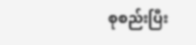စုစည်းပြီး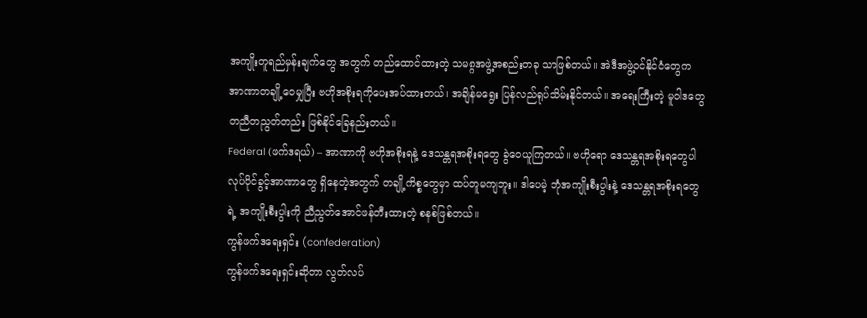အကျိုးတူရည်မှန်းချက်တွေ အတွက် တည်ထောင်ထားတဲ့ သမ၈္ဂအဖွဲ့အစည်းတခု သာဖြစ်တယ်။ အဲဒီအဖွဲ့ဝင်နိုင်ငံတွေက အာဏာတချို့ဝေမျှပြီး ဗဟိုအစိုးရကိုပေးအပ်ထားတယ်၊ အချိန်မရွေး ပြန်လည်ရုပ်သိမ်းနိုင်တယ်။ အရေးကြီးတဲ့ မူဝါဒတွေ တညီတညွတ်တည်း ဖြစ်နိုင်ခြေနည်းတယ်။
Federal (ဖက်ဒရယ်) – အာဏာကို ဗဟိုအစိုးရနဲ့ ဒေသန္တရအစိုးရတွေ ခွဲဝေယူကြတယ်။ ဗဟိုရော ဒေသန္တရအစိုးရတွေပါ လုပ်ပိုင်ခွင့်အာဏာတွေ ရှိနေတဲ့အတွက် တချို့ကိစ္စတွေမှာ ထပ်တူမကျဘူး။ ဒါပေမဲ့ ဘုံအကျိုးစီးပွါးနဲ့ ဒေသန္တရအစိုးရတွေရဲ့ အကျိုးစီးပွါးကို ညီညွတ်အောင်ဖန်တီးထားတဲ့ စနစ်ဖြစ်တယ်။
ကွန်ဖက်ဒရေးရှင်း (confederation)
ကွန်ဖက်ဒရေးရှင်းဆိုတာ လွတ်လပ်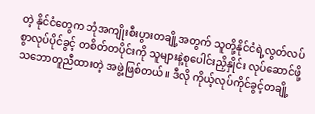တဲ့ နိုင်ငံတွေက ဘုံအကျိုးစီးပွားတချို့အတွက် သူတို့နိုင်ငံရဲ့လွတ်လပ်စွာလုပ်ပိုင်ခွင့် တစိတ်တပိုင်းကို သူများနဲ့စုပေါင်းညှိနှိုင်း လုပ်ဆောင်ဖို့ သဘောတူညီထားတဲ့ အဖွဲ့ဖြစ်တယ်။ ဒီလို ကိုယ့်လုပ်ကိုင်ခွင့်တချို့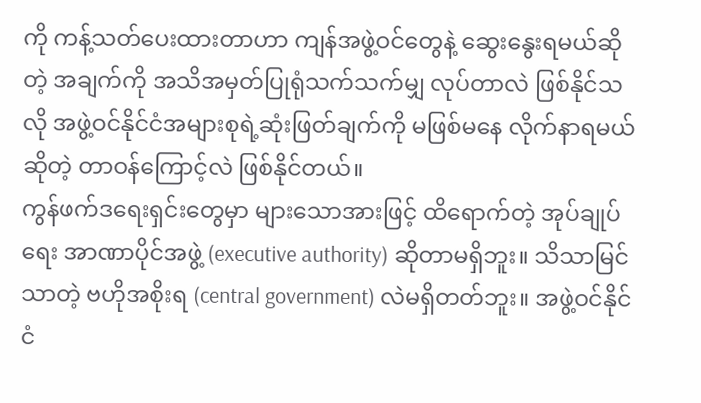ကို ကန့်သတ်ပေးထားတာဟာ ကျန်အဖွဲ့ဝင်တွေနဲ့ ဆွေးနွေးရမယ်ဆိုတဲ့ အချက်ကို အသိအမှတ်ပြုရုံသက်သက်မျှ လုပ်တာလဲ ဖြစ်နိုင်သလို အဖွဲ့ဝင်နိုင်ငံအများစုရဲ့ဆုံးဖြတ်ချက်ကို မဖြစ်မနေ လိုက်နာရမယ်ဆိုတဲ့ တာဝန်ကြောင့်လဲ ဖြစ်နိုင်တယ်။
ကွန်ဖက်ဒရေးရှင်းတွေမှာ များသောအားဖြင့် ထိရောက်တဲ့ အုပ်ချုပ်ရေး အာဏာပိုင်အဖွဲ့ (executive authority) ဆိုတာမရှိဘူး။ သိသာမြင်သာတဲ့ ဗဟိုအစိုးရ (central government) လဲမရှိတတ်ဘူး။ အဖွဲ့ဝင်နိုင်ငံ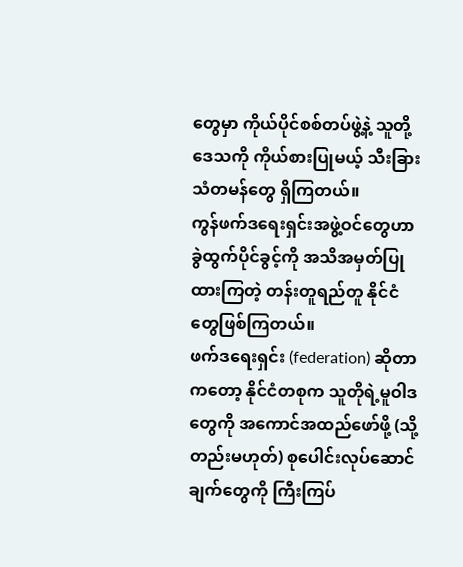တွေမှာ ကိုယ်ပိုင်စစ်တပ်ဖွဲ့နဲ့ သူတို့ဒေသကို ကိုယ်စားပြုမယ့် သီးခြားသံတမန်တွေ ရှိကြတယ်။
ကွန်ဖက်ဒရေးရှင်းအဖွဲ့ဝင်တွေဟာ ခွဲထွက်ပိုင်ခွင့်ကို အသိအမှတ်ပြုထားကြတဲ့ တန်းတူရည်တူ နိုင်ငံတွေဖြစ်ကြတယ်။
ဖက်ဒရေးရှင်း (federation) ဆိုတာကတော့ နိုင်ငံတစုက သူတိုရဲ့မူဝါဒတွေကို အကောင်အထည်ဖော်ဖို့ (သို့တည်းမဟုတ်) စုပေါင်းလုပ်ဆောင်ချက်တွေကို ကြီးကြပ်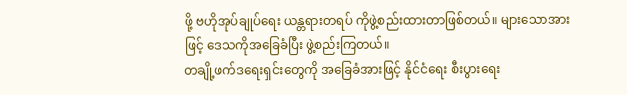ဖို့ ဗဟိုအုပ်ချုပ်ရေး ယန္တရားတရပ် ကိုဖွဲ့စည်းထားတာဖြစ်တယ်။ များသောအားဖြင့် ဒေသကိုအခြေခံပြီး ဖွဲ့စည်းကြတယ်။
တချို့ဖက်ဒရေးရှင်းတွေကို အခြေခံအားဖြင့် နိုင်ငံရေး စီးပွားရေး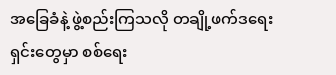အခြေခံနဲ့ ဖွဲ့စည်းကြသလို တချို့ဖက်ဒရေးရှင်းတွေမှာ စစ်ရေး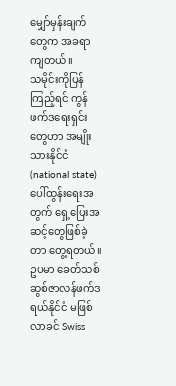မျှော်မှန်းချက်တွေက အခရာကျတယ်။
သမိုင်းကိုပြန်ကြည့်ရင် ကွန်ဖက်ဒရေးရှင်းတွေဟာ အမျိုးသားနိုင်ငံ (national state) ပေါ်ထွန်းရေးအတွက် ရှေ့ပြေးအဆင့်တွေဖြစ်ခဲ့တာ တွေ့ရတယ်။ ဥပမာ ခေတ်သစ် ဆွစ်ဇာလန်ဖက်ဒရယ်နိုင်ငံ မဖြစ်လာခင် Swiss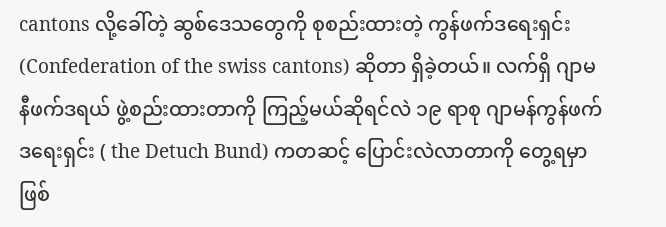cantons လို့ခေါ်တဲ့ ဆွစ်ဒေသတွေကို စုစည်းထားတဲ့ ကွန်ဖက်ဒရေးရှင်း (Confederation of the swiss cantons) ဆိုတာ ရှိခဲ့တယ်။ လက်ရှိ ဂျာမနီဖက်ဒရယ် ဖွဲ့စည်းထားတာကို ကြည့်မယ်ဆိုရင်လဲ ၁၉ ရာစု ဂျာမန်ကွန်ဖက်ဒရေးရှင်း ( the Detuch Bund) ကတဆင့် ပြောင်းလဲလာတာကို တွေ့ရမှာဖြစ်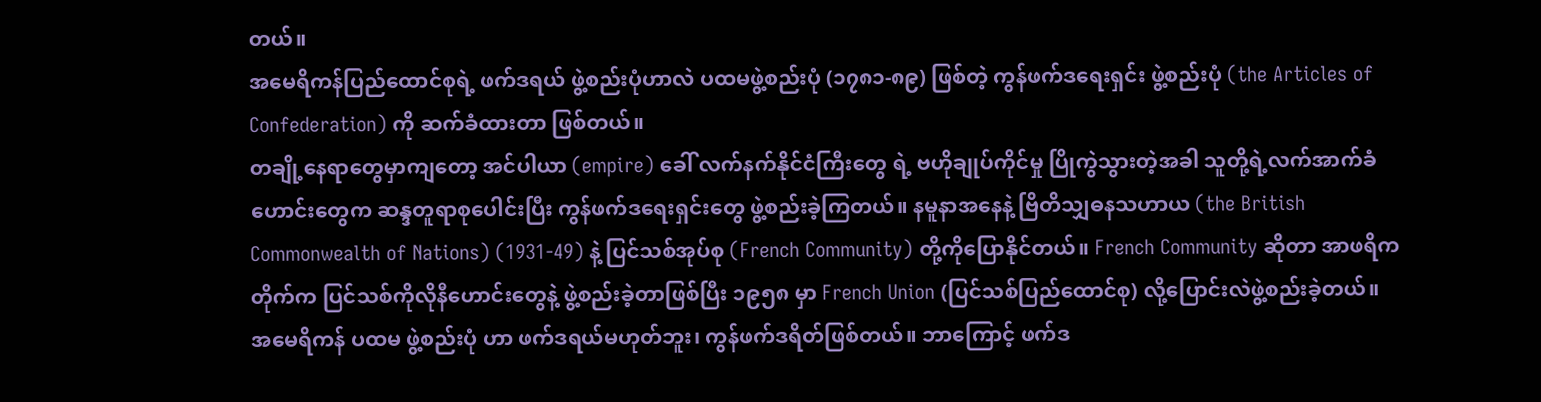တယ်။
အမေရိကန်ပြည်ထောင်စုရဲ့ ဖက်ဒရယ် ဖွဲ့စည်းပုံဟာလဲ ပထမဖွဲ့စည်းပုံ (၁၇၈၁-၈၉) ဖြစ်တဲ့ ကွန်ဖက်ဒရေးရှင်း ဖွဲ့စည်းပုံ (the Articles of Confederation) ကို ဆက်ခံထားတာ ဖြစ်တယ်။
တချို့နေရာတွေမှာကျတော့ အင်ပါယာ (empire) ခေါ် လက်နက်နိုင်ငံကြီးတွေ ရဲ့ ဗဟိုချုပ်ကိုင်မှု ပြိုကွဲသွားတဲ့အခါ သူတို့ရဲ့လက်အာက်ခံဟောင်းတွေက ဆန္ဒတူရာစုပေါင်းပြီး ကွန်ဖက်ဒရေးရှင်းတွေ ဖွဲ့စည်းခဲ့ကြတယ်။ နမူနာအနေနဲ့ ဗြိတိသျှဓနသဟာယ (the British Commonwealth of Nations) (1931-49) နဲ့ ပြင်သစ်အုပ်စု (French Community) တို့ကိုပြောနိုင်တယ်။ French Community ဆိုတာ အာဖရိကတိုက်က ပြင်သစ်ကိုလိုနီဟောင်းတွေနဲ့ ဖွဲ့စည်းခဲ့တာဖြစ်ပြီး ၁၉၅၈ မှာ French Union (ပြင်သစ်ပြည်ထောင်စု) လို့ပြောင်းလဲဖွဲ့စည်းခဲ့တယ်။
အမေရိကန် ပထမ ဖွဲ့စည်းပုံ ဟာ ဖက်ဒရယ်မဟုတ်ဘူး၊ ကွန်ဖက်ဒရိတ်ဖြစ်တယ်။ ဘာကြောင့် ဖက်ဒ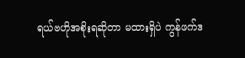ရယ်ဗဟိုအစိုးရဆိုတာ မထားရှိပဲ ကွန်ဖက်ဒ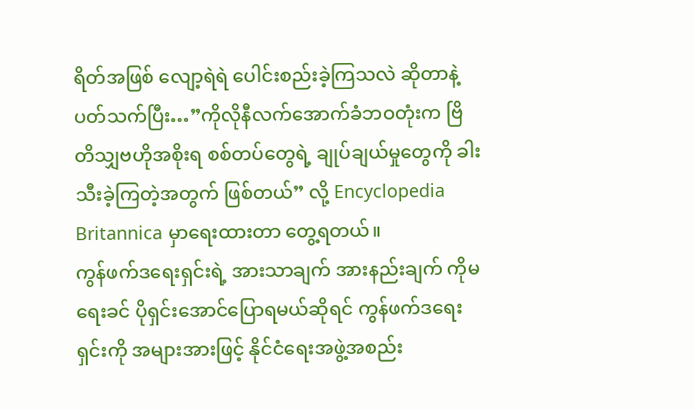ရိတ်အဖြစ် လျော့ရဲရဲ ပေါင်းစည်းခဲ့ကြသလဲ ဆိုတာနဲ့ပတ်သက်ပြီး…”ကိုလိုနီလက်အောက်ခံဘဝတုံးက ဗြိတိသျှဗဟိုအစိုးရ စစ်တပ်တွေရဲ့ ချုပ်ချယ်မှုတွေကို ခါးသီးခဲ့ကြတဲ့အတွက် ဖြစ်တယ်” လို့ Encyclopedia Britannica မှာရေးထားတာ တွေ့ရတယ်။
ကွန်ဖက်ဒရေးရှင်းရဲ့ အားသာချက် အားနည်းချက် ကိုမရေးခင် ပိုရှင်းအောင်ပြောရမယ်ဆိုရင် ကွန်ဖက်ဒရေးရှင်းကို အများအားဖြင့် နိုင်ငံရေးအဖွဲ့အစည်း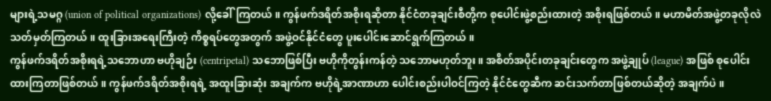များရဲ့သမဂ္ဂ (union of political organizations) လို့ခေါ်ကြတယ်။ ကွန်ဖက်ဒရိတ်အစိုးရဆိုတာ နိုင်ငံတခုချင်းစီတို့က စုပေါင်းဖွဲ့စည်းထားတဲ့ အစိုးရဖြစ်တယ်။ မဟာမိတ်အဖွဲ့တခုလိုလဲ သတ်မှတ်ကြတယ်။ ထူးခြားအရေးကြီးတဲ့ ကိစ္စရပ်တွေအတွက် အဖွဲ့ဝင်နိုင်ငံတွေ ပူးပေါင်းဆောင်ရွက်ကြတယ်။
ကွန်ဖက်ဒရိတ်အစိုးရရဲ့သဘောဟာ ဗဟိုချဉ်း (centripetal) သဘောဖြစ်ပြီး ဗဟိုကိုတွန်းကန်တဲ့ သဘောမဟုတ်ဘူး။ အစိတ်အပိုင်းတခုချင်းတွေက အဖွဲ့ချုပ် (league) အဖြစ် စုပေါင်းထားကြတာဖြစ်တယ်။ ကွန်ဖက်ဒရိတ်အစိုးရရဲ့ အထူးခြားဆုံး အချက်က ဗဟိုရဲ့အာဏာဟာ ပေါင်းစည်းပါဝင်ကြတဲ့ နိုင်ငံတွေဆီက ဆင်းသက်တာဖြစ်တယ်ဆိုတဲ့ အချက်ပဲ။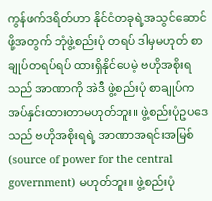ကွန်ဖက်ဒရိတ်ဟာ နိုင်ငံတခုရဲ့အသွင်ဆောင်ဖို့အတွက် ဘုံဖွဲ့စည်းပုံ တရပ် ဒါမှမဟုတ် စာချုပ်တရပ်ရပ် ထားရှိနိုင်ပေမဲ့ ဗဟိုအစိုးရသည် အာဏာကို အဲဒီ ဖွဲ့စည်းပုံ စာချုပ်က အပ်နှင်းထားတာမဟုတ်ဘူး။ ဖွဲ့စည်းပုံဥပဒေသည် ဗဟိုအစိုးရရဲ့ အာဏာအရင်းအမြစ် (source of power for the central government) မဟုတ်ဘူး။ ဖွဲ့စည်းပုံ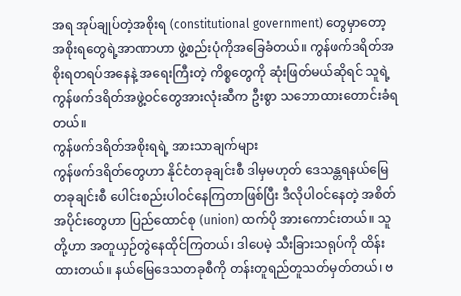အရ အုပ်ချုပ်တဲ့အစိုးရ (constitutional government) တွေမှာတော့ အစိုးရတွေရဲ့အာဏာဟာ ဖွဲ့စည်းပုံကိုအခြေခံတယ်။ ကွန်ဖက်ဒရိတ်အစိုးရတရပ်အနေနဲ့ အရေးကြီးတဲ့ ကိစ္စတွေကို ဆုံးဖြတ်မယ်ဆိုရင် သူရဲ့ ကွန်ဖက်ဒရိတ်အဖွဲ့ဝင်တွေအားလုံးဆီက ဦးစွာ သဘောထားတောင်းခံရတယ်။
ကွန်ဖက်ဒရိတ်အစိုးရရဲ့ အားသာချက်များ
ကွန်ဖက်ဒရိတ်တွေဟာ နိုင်ငံတခုချင်းစီ ဒါမှမဟုတ် ဒေသန္တရနယ်မြေတခုချင်းစီ ပေါင်းစည်းပါဝင်နေကြတာဖြစ်ပြီး ဒီလိုပါဝင်နေတဲ့ အစိတ်အပိုင်းတွေဟာ ပြည်ထောင်စု (union) ထက်ပို အားကောင်းတယ်။ သူတို့ဟာ အတူယှဉ်တွဲနေထိုင်ကြတယ်၊ ဒါပေမဲ့ သီးခြားသရုပ်ကို ထိန်းထားတယ်။ နယ်မြေဒေသတခုစီကို တန်းတူရည်တူသတ်မှတ်တယ်၊ ဗ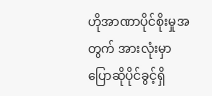ဟိုအာဏာပိုင်စိုးမှုအတွက် အားလုံးမှာ ပြောဆိုပိုင်ခွင့်ရှိ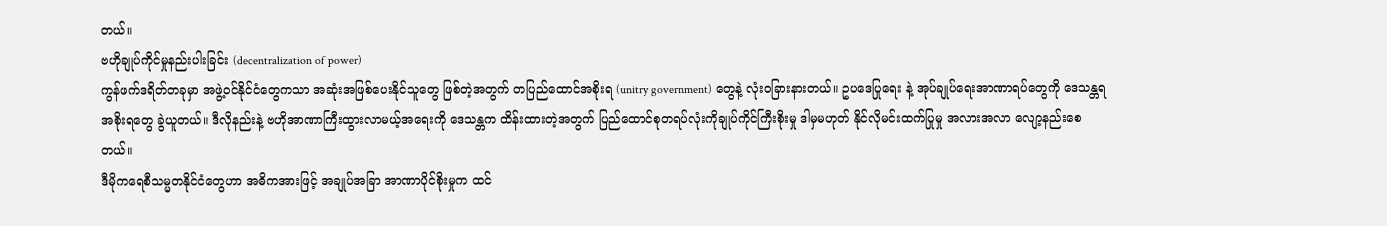တယ်။
ဗဟိုချုပ်ကိုင်မှုနည်းပါးခြင်း (decentralization of power)
ကွန်ဖက်ဒရိတ်တခုမှာ အဖွဲ့ဝင်နိုင်ငံတွေကသာ အဆုံးအဖြစ်ပေးနိုင်သူတွေ ဖြစ်တဲ့အတွက် တပြည်ထောင်အစိုးရ (unitry government) တွေနဲ့ လုံးဝခြားနားတယ်။ ဥပဒေပြုရေး နဲ့ အုပ်ချုပ်ရေးအာဏာရပ်တွေကို ဒေသန္တရ အစိုးရတွေ ခွဲယူတယ်။ ဒီလိုနည်းနဲ့ ဗဟိုအာဏာကြီးထွားလာမယ့်အရေးကို ဒေသန္တက ထိန်းထားတဲ့အတွက် ပြည်ထောင်စုတရပ်လုံးကိုချုပ်ကိုင်ကြီးစိုးမှု ဒါမှမဟုတ် နိုင်လိုမင်းထက်ပြုမှု အလားအလာ လျော့နည်းစေတယ်။
ဒီမိုကရေစီသမ္မတနိုင်ငံတွေဟာ အဓိကအားဖြင့် အချုပ်အခြာ အာဏာပိုင်စိုးမှုက ထင်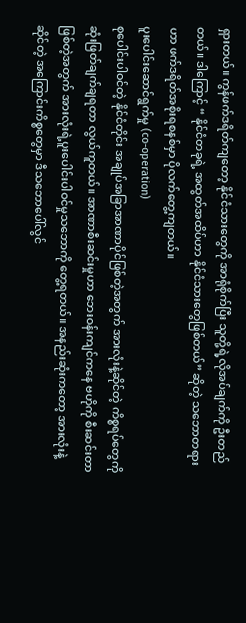ရှားတယ်။ ကွန်ဖက်ဒရိတ်ကျတော့ နိုင်ငံသားတွေကို အာရုံစိုက်ပြီး သူတို့ရဲ့လိုအပ်ချက်ကို ဦးတည်တယ်။ ဒါကြောင့် “ နိုင်ငံတခုရဲ့ အထွတ်အထိပ်ဟာ နိုင်ငံသားတွေဖြစ်တယ်” ဆိုတဲ့ သဘောတရားဟာ ဖက်ဒရိတ်အစိုးရစနစ်မှာ ပိုလက်တွေ့ကျတယ်။
ပူးပေါင်းဆောင်ရွက်မှု (co-operation)
စုပေါင်းပါဝင်တဲ့ နိုင်ငံတိုင်း အချုပ်အခြာအာဏာပိုင်ဖြစ်တဲ့အတွက် အားလုံးနဲ့ဆိုင်တဲ့ ကိစ္စရပ်တွေကို ဆုံးဖြတ်ချက်ချရတာ လွယ်ကူတယ်။ အာဏာစီးဆင်းမှုဟာ ဘေးဝန်းကျင်ကနေ ဗဟိုကို စီးဆင်းတာဖြစ်တဲ့အတွက် အားလုံးရဲ့ပူးပေါင်းပါဝင်မှုသဘောကို တွေ့ရတယ်။ အနည်းဆုံးကတော့ အားလုံးနဲ့ဆိုင်တဲ့ အကြောင်းကိစ္စတွေမှာ ဒီသဘောပေါ်လွင်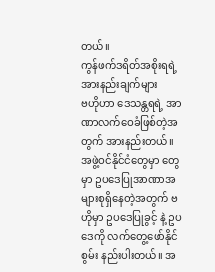တယ်။
ကွန်ဖက်ဒရိတ်အစိုးရရဲ့ အားနည်းချက်များ
ဗဟိုဟာ ဒေသန္တရရဲ့ အာဏာလက်ဝေခံဖြစ်တဲ့အတွက် အားနည်းတယ်။ အဖွဲ့ဝင်နိုင်ငံတွေမှာ တွေမှာ ဥပဒေပြုအာဏာအများစုရှိနေတဲ့အတွက် ဗဟိုမှာ ဥပဒေပြုခွင့် နဲ့ ဥပဒေကို လက်တွေ့ဖော်နိုင်စွမ်း နည်းပါးတယ်။ အ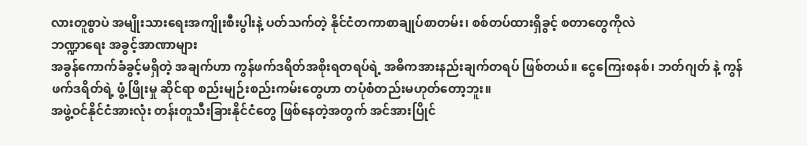လားတူစွာပဲ အမျိုးသားရေးအကျိုးစီးပွါးနဲ့ ပတ်သက်တဲ့ နိုင်ငံတကာစာချုပ်စာတမ်း၊ စစ်တပ်ထားရှိခွင့် စတာတွေကိုလဲ
ဘဏ္ဍာရေး အခွင့်အာဏာများ
အခွန်ကောက်ခံခွင့်မရှိတဲ့ အချက်ဟာ ကွန်ဖက်ဒရိတ်အစိုးရတရပ်ရဲ့ အဓိကအားနည်းချက်တရပ် ဖြစ်တယ်။ ငွေကြေးစနစ်၊ ဘတ်ဂျတ် နဲ့ ကွန်ဖက်ဒရိတ်ရဲ့ ဖွံ့ဖြိုးမှု ဆိုင်ရာ စည်းမျဉ်းစည်းကမ်းတွေဟာ တပုံစံတည်းမဟုတ်တော့ဘူး။
အဖွဲ့ဝင်နိုင်ငံအားလုံး တန်းတူသီးခြားနိုင်ငံတွေ ဖြစ်နေတဲ့အတွက် အင်အားပြိုင်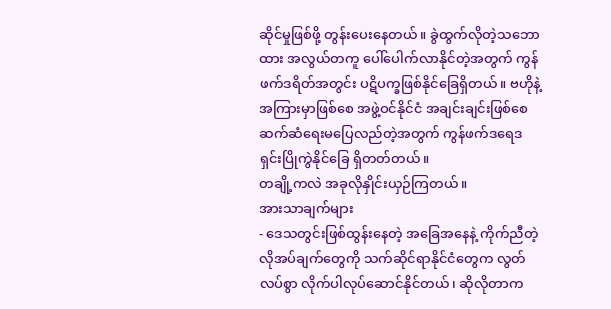ဆိုင်မှုဖြစ်ဖို့ တွန်းပေးနေတယ်။ ခွဲထွက်လိုတဲ့သဘောထား အလွယ်တကူ ပေါ်ပေါက်လာနိုင်တဲ့အတွက် ကွန်ဖက်ဒရိတ်အတွင်း ပဋိပက္ခဖြစ်နိုင်ခြေရှိတယ်။ ဗဟိုနဲ့ အကြားမှာဖြစ်စေ အဖွဲ့ဝင်နိုင်ငံ အချင်းချင်းဖြစ်စေ ဆက်ဆံရေးမပြေလည်တဲ့အတွက် ကွန်ဖက်ဒရေဒရှင်းပြိုကွဲနိုင်ခြေ ရှိတတ်တယ်။
တချို့ကလဲ အခုလိုနှိုင်းယှဉ်ကြတယ်။
အားသာချက်များ
- ဒေသတွင်းဖြစ်ထွန်းနေတဲ့ အခြေအနေနဲ့ ကိုက်ညီတဲ့ လိုအပ်ချက်တွေကို သက်ဆိုင်ရာနိုင်ငံတွေက လွတ်လပ်စွာ လိုက်ပါလုပ်ဆောင်နိုင်တယ်၊ ဆိုလိုတာက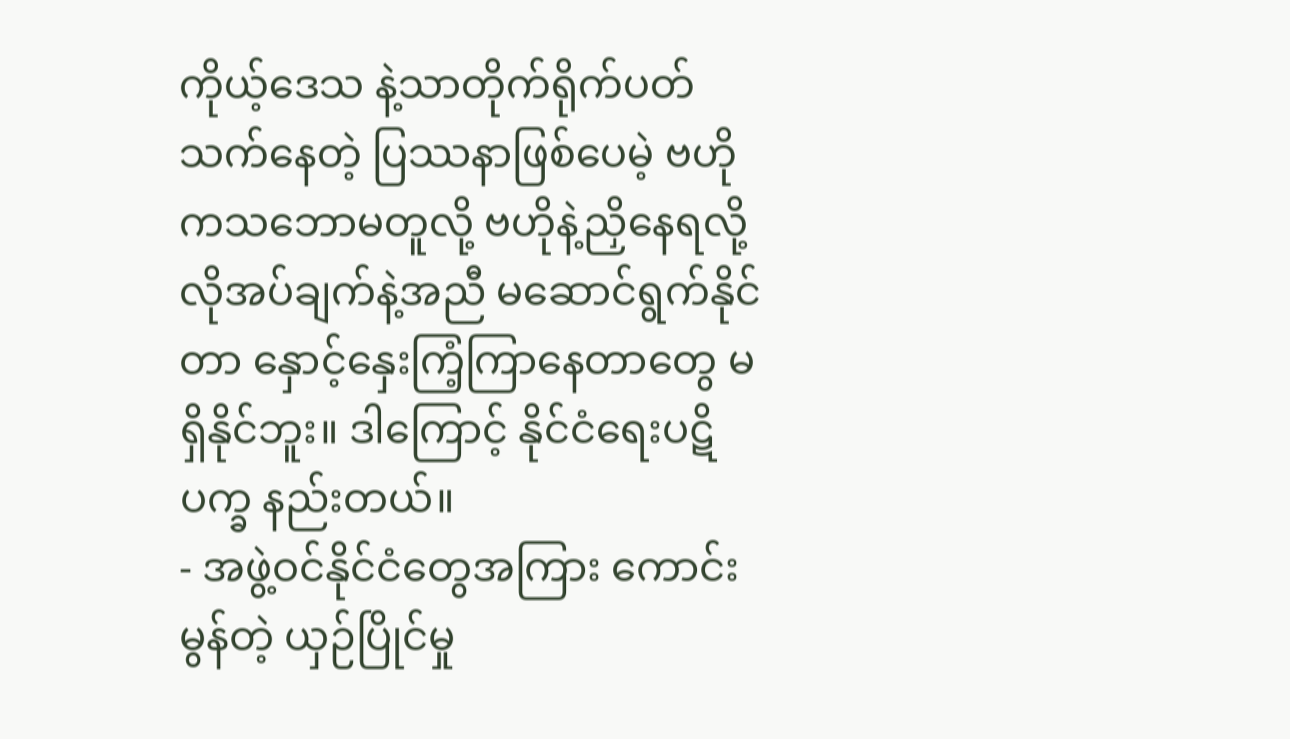ကိုယ့်ဒေသ နဲ့သာတိုက်ရိုက်ပတ်သက်နေတဲ့ ပြဿနာဖြစ်ပေမဲ့ ဗဟိုကသဘောမတူလို့ ဗဟိုနဲ့ညှိနေရလို့ လိုအပ်ချက်နဲ့အညီ မဆောင်ရွက်နိုင်တာ နှောင့်နှေးကြံ့ကြာနေတာတွေ မရှိနိုင်ဘူး။ ဒါကြောင့် နိုင်ငံရေးပဋိပက္ခ နည်းတယ်။
- အဖွဲ့ဝင်နိုင်ငံတွေအကြား ကောင်းမွန်တဲ့ ယှဉ်ပြိုင်မှု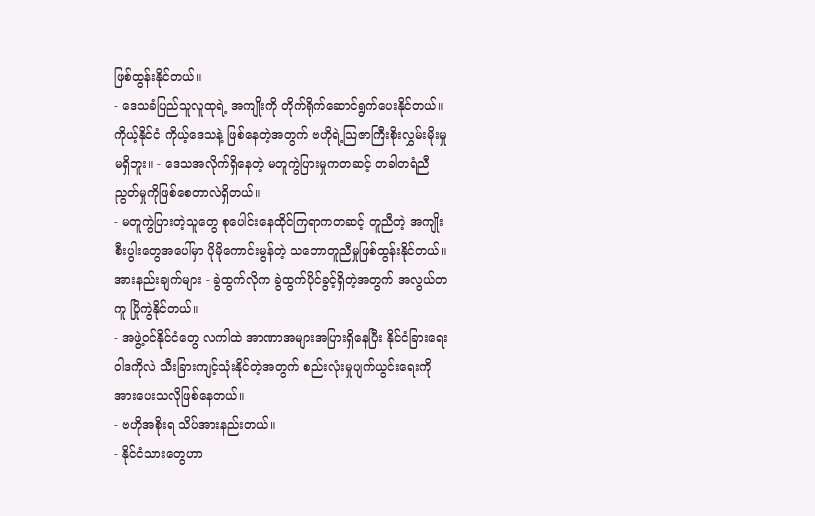ဖြစ်ထွန်းနိုင်တယ်။
- ဒေသခံပြည်သူလူထုရဲ့ အကျိုးကို တိုက်ရိုက်ဆောင်ရွက်ပေးနိုင်တယ်။
ကိုယ့်နိုင်ငံ ကိုယ့်ဒေသနဲ့ ဖြစ်နေတဲ့အတွက် ဗဟိုရဲ့သြဇာကြီးစိုးလွှမ်းမိုးမှု မရှိဘူး။ - ဒေသအလိုက်ရှိနေတဲ့ မတူကွဲပြားမှုကတဆင့် တခါတရံညီညွတ်မှုကိုဖြစ်စေတာလဲရှိတယ်။
- မတူကွဲပြားတဲ့သူတွေ စုပေါင်းနေထိုင်ကြရာကတဆင့် တူညီတဲ့ အကျိုးစီးပွါးတွေအပေါ်မှာ ပိုမိုကောင်းမွန်တဲ့ သဘောတူညီမှုဖြစ်ထွန်းနိုင်တယ်။
အားနည်းချက်များ - ခွဲထွက်လိုက ခွဲထွက်ပိုင်ခွင့်ရှိတဲ့အတွက် အလွယ်တကူ ပြိုကွဲနိုင်တယ်။
- အဖွဲ့ဝင်နိုင်ငံတွေ လကါထဲ အာဏာအများအပြားရှိနေပြီး နိုင်ငံခြားရေးဝါဒကိုလဲ သီးခြားကျင့်သုံးနိုင်တဲ့အတွက် စည်းလုံးမှုပျက်ယွင်းရေးကို အားပေးသလိုဖြစ်နေတယ်။
- ဗဟိုအစိုးရ သိပ်အားနည်းတယ်။
- နိုင်ငံသားတွေဟာ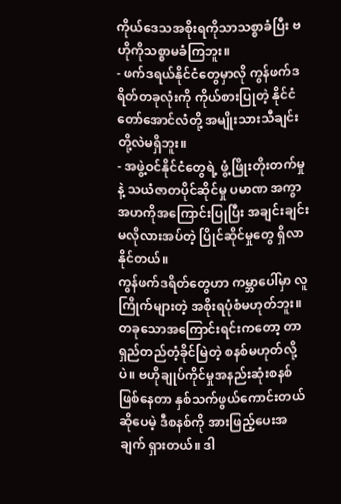ကိုယ်ဒေသအစိုးရကိုသာသစ္စာခံပြီး ဗဟိုကိုသစ္စာမခံကြဘူး။
- ဖက်ဒရယ်နိုင်ငံတွေမှာလို ကွန်ဖက်ဒရိတ်တခုလုံးကို ကိုယ်စားပြုတဲ့ နိုင်ငံတော်အောင်လံတို့ အမျိုးသားသီချင်းတို့လဲမရှိဘူး။
- အဖွဲ့ဝင်နိုင်ငံတွေရဲ့ ဖွံ့ဖြိုးတိုးတက်မှုနဲ့ သယံဇာတပိုင်ဆိုင်မှု ပမာဏ အကွာအဟကိုအကြောင်းပြုပြီး အချင်းချင်းမလိုလားအပ်တဲ့ ပြိုင်ဆိုင်မှုတွေ ရှိလာနိုင်တယ်။
ကွန်ဖက်ဒရိတ်တွေဟာ ကမ္ဘာပေါ်မှာ လူကြိုက်များတဲ့ အစိုးရပုံစံမဟုတ်ဘူး။ တခုသောအကြောင်းရင်းကတော့ တာရှည်တည်တံ့ခိုင်မြဲတဲ့ စနစ်မဟုတ်လို့ပဲ။ ဗဟိုချုပ်ကိုင်မှုအနည်းဆုံးစနစ် ဖြစ်နေတာ နှစ်သက်ဖွယ်ကောင်းတယ်ဆိုပေမဲ့ ဒီစနစ်ကို အားဖြည့်ပေးအချက် ရှားတယ်။ ဒါ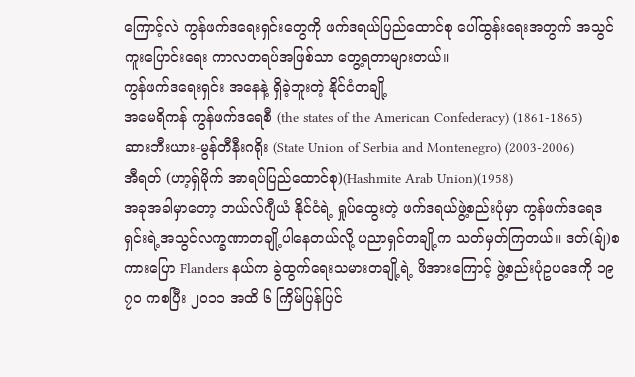ကြောင့်လဲ ကွန်ဖက်ဒရေးရှင်းတွေကို ဖက်ဒရယ်ပြည်ထောင်စု ပေါ်ထွန်းရေးအတွက် အသွင်ကူးပြောင်းရေး ကာလတရပ်အဖြစ်သာ တွေ့ရတာများတယ်။
ကွန်ဖက်ဒရေးရှင်း အနေနဲ့ ရှိခဲ့ဘူးတဲ့ နိုင်ငံတချို့
အမေရိကန် ကွန်ဖက်ဒရေစီ (the states of the American Confederacy) (1861-1865)
ဆားဘီးယား-မွန်တီနီးဂရိုး (State Union of Serbia and Montenegro) (2003-2006)
အီရတ် (ဟာ့ရှ်မိုက် အာရပ်ပြည်ထောင်စု)(Hashmite Arab Union)(1958)
အခုအခါမှာတော့ ဘယ်လ်ဂျီယံ နိုင်ငံရဲ့ ရှုပ်ထွေးတဲ့ ဖက်ဒရယ်ဖွဲ့စည်းပုံမှာ ကွန်ဖက်ဒရေဒရှင်းရဲ့အသွင်လက္ခဏာတချို့ပါနေတယ်လို့ ပညာရှင်တချို့က သတ်မှတ်ကြတယ်။ ဒတ်(ချ်)စကားပြော Flanders နယ်က ခွဲထွက်ရေးသမားတချို့ရဲ့ ဖိအားကြောင့် ဖွဲ့စည်းပုံဥပဒေကို ၁၉ ၇၀ ကစပြီး ၂၀၁၁ အထိ ၆ ကြိမ်ပြန်ပြင်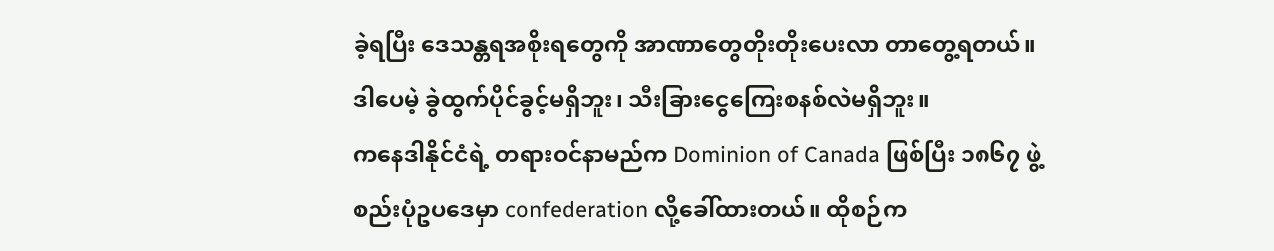ခဲ့ရပြီး ဒေသန္တရအစိုးရတွေကို အာဏာတွေတိုးတိုးပေးလာ တာတွေ့ရတယ်။ ဒါပေမဲ့ ခွဲထွက်ပိုင်ခွင့်မရှိဘူး၊ သီးခြားငွေကြေးစနစ်လဲမရှိဘူး။
ကနေဒါနိုင်ငံရဲ့ တရားဝင်နာမည်က Dominion of Canada ဖြစ်ပြီး ၁၈၆၇ ဖွဲ့စည်းပုံဥပဒေမှာ confederation လို့ခေါ်ထားတယ်။ ထိုစဉ်က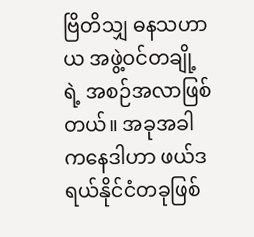ဗြိတိသျှ ဓနသဟာယ အဖွဲ့ဝင်တချို့ရဲ့ အစဉ်အလာဖြစ်တယ်။ အခုအခါ ကနေဒါဟာ ဖယ်ဒရယ်နိုင်ငံတခုဖြစ်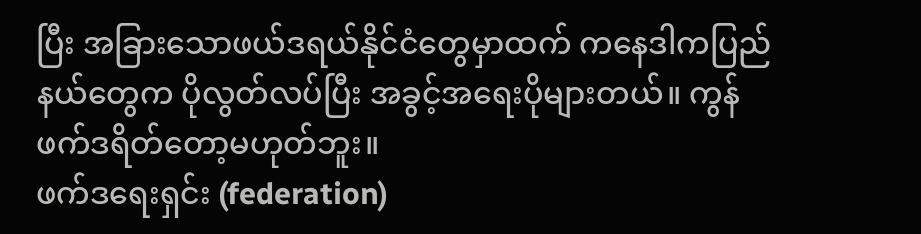ပြီး အခြားသောဖယ်ဒရယ်နိုင်ငံတွေမှာထက် ကနေဒါကပြည်နယ်တွေက ပိုလွတ်လပ်ပြီး အခွင့်အရေးပိုများတယ်။ ကွန်ဖက်ဒရိတ်တော့မဟုတ်ဘူး။
ဖက်ဒရေးရှင်း (federation)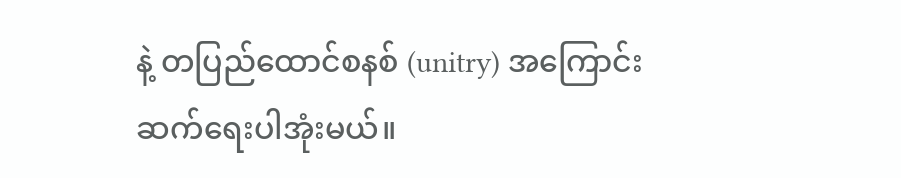နဲ့ တပြည်ထောင်စနစ် (unitry) အကြောင်းဆက်ရေးပါအုံးမယ်။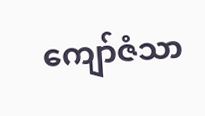ကျော်ဇံသာ